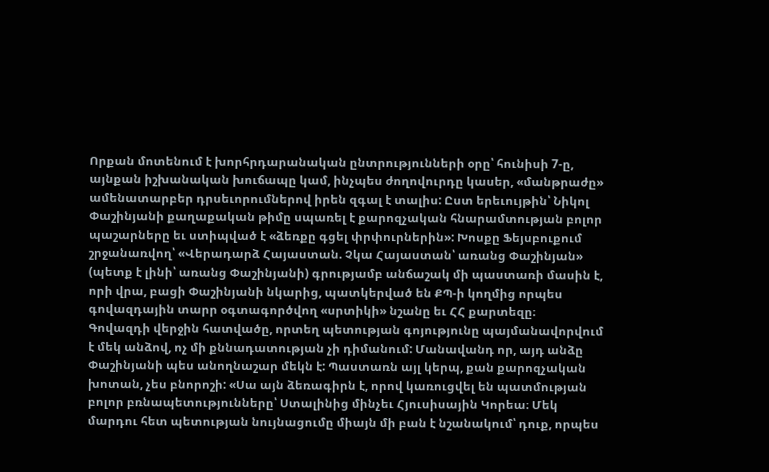Որքան մոտենում է խորհրդարանական ընտրությունների օրը՝ հունիսի 7-ը, այնքան իշխանական խուճապը կամ, ինչպես ժողովուրդը կասեր, «մանթրաժը» ամենատարբեր դրսեւորումներով իրեն զգալ է տալիս: Ըստ երեւույթին՝ Նիկոլ Փաշինյանի քաղաքական թիմը սպառել է քարոզչական հնարամտության բոլոր պաշարները եւ ստիպված է «ձեռքը գցել փրփուրներին»: Խոսքը Ֆեյսբուքում շրջանառվող՝ «Վերադարձ Հայաստան. Չկա Հայաստան՝ առանց Փաշինյան» (պետք է լինի՝ առանց Փաշինյանի) գրությամբ անճաշակ մի պաստառի մասին է, որի վրա, բացի Փաշինյանի նկարից, պատկերված են ՔՊ-ի կողմից որպես գովազդային տարր օգտագործվող «սրտիկի» նշանը եւ ՀՀ քարտեզը։
Գովազդի վերջին հատվածը, որտեղ պետության գոյությունը պայմանավորվում է մեկ անձով, ոչ մի քննադատության չի դիմանում: Մանավանդ որ, այդ անձը Փաշինյանի պես անողնաշար մեկն է: Պաստառն այլ կերպ, քան քարոզչական խոտան, չես բնորոշի: «Սա այն ձեռագիրն է, որով կառուցվել են պատմության բոլոր բռնապետությունները՝ Ստալինից մինչեւ Հյուսիսային Կորեա։ Մեկ մարդու հետ պետության նույնացումը միայն մի բան է նշանակում՝ դուք, որպես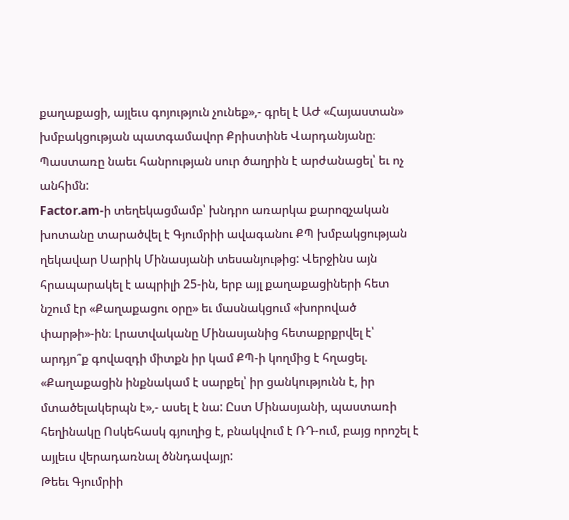քաղաքացի, այլեւս գոյություն չունեք»,- գրել է ԱԺ «Հայաստան» խմբակցության պատգամավոր Քրիստինե Վարդանյանը։ Պաստառը նաեւ հանրության սուր ծաղրին է արժանացել՝ եւ ոչ անհիմն:
Factor.am-ի տեղեկացմամբ՝ խնդրո առարկա քարոզչական խոտանը տարածվել է Գյումրիի ավագանու ՔՊ խմբակցության ղեկավար Սարիկ Մինասյանի տեսանյութից: Վերջինս այն հրապարակել է ապրիլի 25-ին, երբ այլ քաղաքացիների հետ նշում էր «Քաղաքացու օրը» եւ մասնակցում «խորոված փարթի»-ին։ Լրատվականը Մինասյանից հետաքրքրվել է՝ արդյո՞ք գովազդի միտքն իր կամ ՔՊ-ի կողմից է հղացել. «Քաղաքացին ինքնակամ է սարքել՝ իր ցանկությունն է, իր մտածելակերպն է»,- ասել է նա: Ըստ Մինասյանի, պաստառի հեղինակը Ոսկեհասկ գյուղից է, բնակվում է ՌԴ-ում, բայց որոշել է այլեւս վերադառնալ ծննդավայր:
Թեեւ Գյումրիի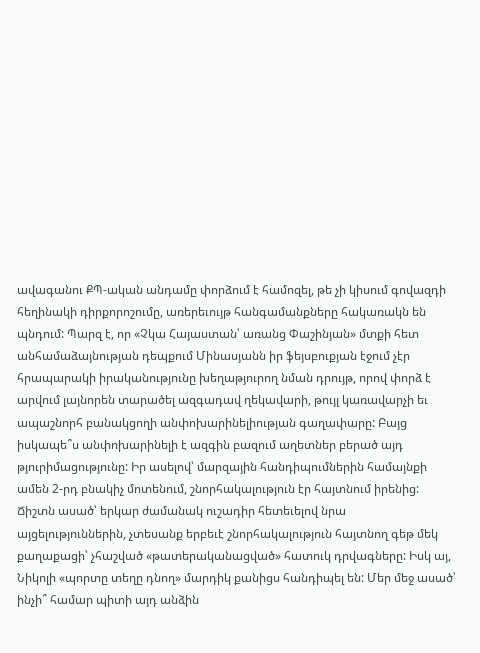ավագանու ՔՊ-ական անդամը փորձում է համոզել, թե չի կիսում գովազդի հեղինակի դիրքորոշումը, առերեւույթ հանգամանքները հակառակն են պնդում: Պարզ է, որ «Չկա Հայաստան՝ առանց Փաշինյան» մտքի հետ անհամաձայնության դեպքում Մինասյանն իր ֆեյսբուքյան էջում չէր հրապարակի իրականությունը խեղաթյուրող նման դրույթ, որով փորձ է արվում լայնորեն տարածել ազգադավ ղեկավարի, թույլ կառավարչի եւ ապաշնորհ բանակցողի անփոխարինելիության գաղափարը: Բայց իսկապե՞ս անփոխարինելի է ազգին բազում աղետներ բերած այդ թյուրիմացությունը: Իր ասելով՝ մարզային հանդիպումներին համայնքի ամեն 2-րդ բնակիչ մոտենում, շնորհակալություն էր հայտնում իրենից:
Ճիշտն ասած՝ երկար ժամանակ ուշադիր հետեւելով նրա այցելություններին, չտեսանք երբեւէ շնորհակալություն հայտնող գեթ մեկ քաղաքացի՝ չհաշված «թատերականացված» հատուկ դրվագները: Իսկ այ, Նիկոլի «պորտը տեղը դնող» մարդիկ քանիցս հանդիպել են: Մեր մեջ ասած՝ ինչի՞ համար պիտի այդ անձին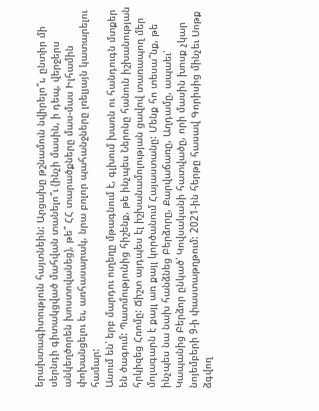երախտագիտություն հայտնեին: Արցախը թշնամուն նվիրելո՞ւ, ընտիր մի սերնդի գիտակցված մահվան տանելո՞ւ (ինչի մասին, ի դեպ, վերջերս անկեղծորեն խոստովանեց), թե՞ ՀՀ տարածքները մաս-մաս Իլհամին փոխանցելու եւ, առհասարակ, նրա բոլոր պահանջները լռելյայն կատարելու համար:
Ասում են՝ երբ մարդու ուղեղը մթագնում է, գլխում խառն ու հանդուգն մտքեր են ծագում: Պատմությունից հիշենք, թե ինչպես Ներոնը հանուն իշխանության հրկիզեց Հռոմը: Ճիշտ այդպես էլ իշխանամոլության ցավով տառապող մեր մոլագարն է քայլ առ քայլ կործանում Հայաստանը: Մենք հո տեսա՞նք, թե ինչպես նա նախ հանձնեց Բերձորը, Քարվաճառը, Աղդամը, ապաեւ՝ Կապանից Բերձոր ընկած՝ Կովսականի հատվածը, որի մասին խոսք չկար նոյեմբերի 9-ի փաստաթղթում: 2021-ին հերթը հասավ Գորիսից մինչեւ Սոթք ձգվող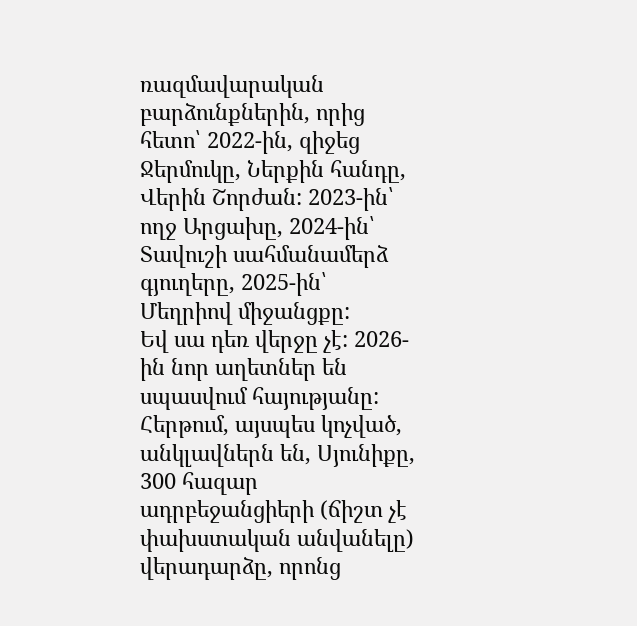ռազմավարական բարձունքներին, որից հետո՝ 2022-ին, զիջեց Ջերմուկը, Ներքին հանդը, Վերին Շորժան: 2023-ին՝ ողջ Արցախը, 2024-ին՝ Տավուշի սահմանամերձ գյուղերը, 2025-ին՝ Մեղրիով միջանցքը:
Եվ սա դեռ վերջը չէ: 2026-ին նոր աղետներ են սպասվում հայությանը: Հերթում, այսպես կոչված, անկլավներն են, Սյունիքը, 300 հազար ադրբեջանցիերի (ճիշտ չէ փախստական անվանելը) վերադարձը, որոնց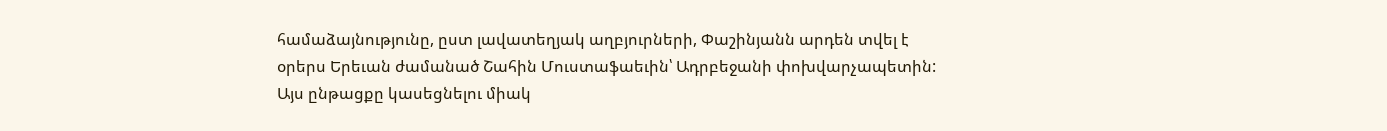համաձայնությունը, ըստ լավատեղյակ աղբյուրների, Փաշինյանն արդեն տվել է օրերս Երեւան ժամանած Շահին Մուստաֆաեւին՝ Ադրբեջանի փոխվարչապետին: Այս ընթացքը կասեցնելու միակ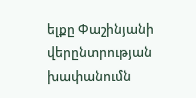ելքը Փաշինյանի վերընտրության խափանումն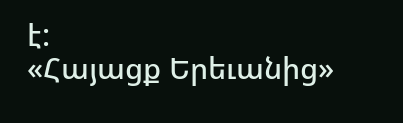է:
«Հայացք Երեւանից»